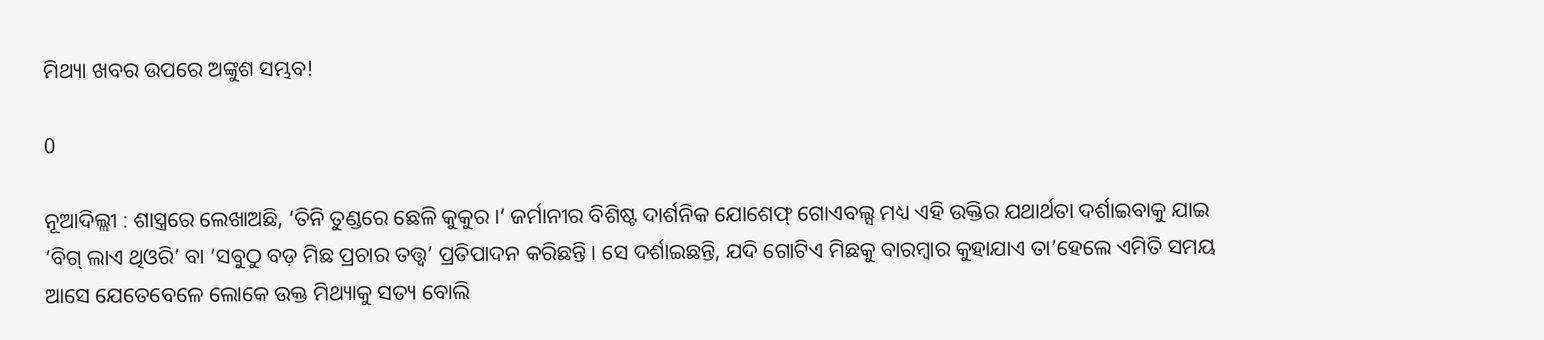ମିଥ୍ୟା ଖବର ଉପରେ ଅଙ୍କୁଶ ସମ୍ଭବ!

0

ନୂଆଦିଲ୍ଲୀ : ଶାସ୍ତ୍ରରେ ଲେଖାଅଛି, ‘ତିନି ତୁଣ୍ଡରେ ଛେଳି କୁକୁର।’ ଜର୍ମାନୀର ବିଶିଷ୍ଟ ଦାର୍ଶନିକ ଯୋଶେଫ୍‍ ଗୋଏବଲ୍ସ ମଧ୍ୟ ଏହି ଉକ୍ତିର ଯଥାର୍ଥତା ଦର୍ଶାଇବାକୁ ଯାଇ ‘ବିଗ୍‍ ଲାଏ ଥିଓରି’ ବା ‘ସବୁଠୁ ବଡ଼ ମିଛ ପ୍ରଚାର ତତ୍ତ୍ୱ’ ପ୍ରତିପାଦନ କରିଛନ୍ତି। ସେ ଦର୍ଶାଇଛନ୍ତି, ଯଦି ଗୋଟିଏ ମିଛକୁ ବାରମ୍ବାର କୁହାଯାଏ ତା’ହେଲେ ଏମିତି ସମୟ ଆସେ ଯେତେବେଳେ ଲୋକେ ଉକ୍ତ ମିଥ୍ୟାକୁ ସତ୍ୟ ବୋଲି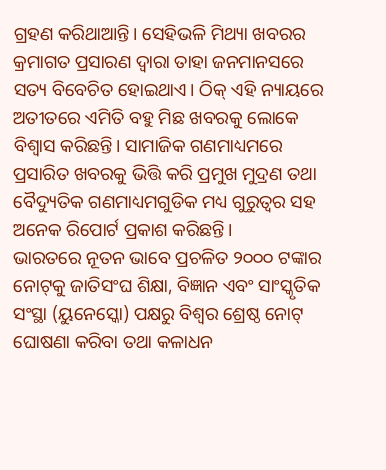ଗ୍ରହଣ କରିଥାଆନ୍ତି। ସେହିଭଳି ମିଥ୍ୟା ଖବରର କ୍ରମାଗତ ପ୍ରସାରଣ ଦ୍ୱାରା ତାହା ଜନମାନସରେ ସତ୍ୟ ବିବେଚିତ ହୋଇଥାଏ। ଠିକ୍‍ ଏହି ନ୍ୟାୟରେ ଅତୀତରେ ଏମିତି ବହୁ ମିଛ ଖବରକୁ ଲୋକେ ବିଶ୍ୱାସ କରିଛନ୍ତି। ସାମାଜିକ ଗଣମାଧ୍ୟମରେ ପ୍ରସାରିତ ଖବରକୁ ଭିତ୍ତି କରି ପ୍ରମୁଖ ମୁଦ୍ରଣ ତଥା ବୈଦ୍ୟୁତିକ ଗଣମାଧ୍ୟମଗୁଡିକ ମଧ୍ୟ ଗୁରୁତ୍ୱର ସହ ଅନେକ ରିପୋର୍ଟ ପ୍ରକାଶ କରିଛନ୍ତି।
ଭାରତରେ ନୂତନ ଭାବେ ପ୍ରଚଳିତ ୨୦୦୦ ଟଙ୍କାର ନୋଟ୍‍କୁ ଜାତିସଂଘ ଶିକ୍ଷା, ବିଜ୍ଞାନ ଏବଂ ସାଂସ୍କୃତିକ ସଂସ୍ଥା (ୟୁନେସ୍କୋ) ପକ୍ଷରୁ ବିଶ୍ୱର ଶ୍ରେଷ୍ଠ ନୋଟ୍‍ ଘୋଷଣା କରିବା ତଥା କଳାଧନ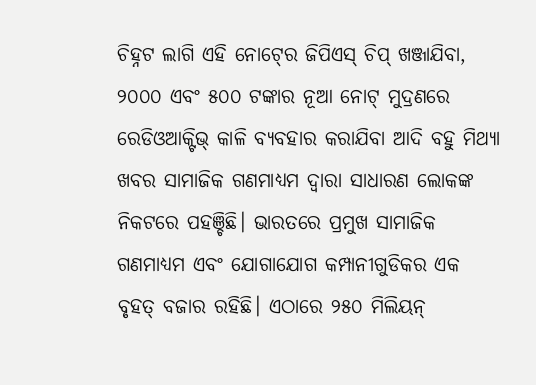ଚିହ୍ନଟ ଲାଗି ଏହି ନୋଟ୍‍ରେ ଜିପିଏସ୍‍ ଚିପ୍‍ ଖଞ୍ଜାଯିବା, ୨୦୦୦ ଏବଂ ୫୦୦ ଟଙ୍କାର ନୂଆ ନୋଟ୍‍ ମୁଦ୍ରଣରେ ରେଡିଓଆକ୍ଟିଭ୍‍ କାଳି ବ୍ୟବହାର କରାଯିବା ଆଦି ବହୁ ମିଥ୍ୟା ଖବର ସାମାଜିକ ଗଣମାଧ୍ୟମ ଦ୍ୱାରା ସାଧାରଣ ଲୋକଙ୍କ ନିକଟରେ ପହଞ୍ଚିଛି। ଭାରତରେ ପ୍ରମୁଖ ସାମାଜିକ ଗଣମାଧ୍ୟମ ଏବଂ ଯୋଗାଯୋଗ କମ୍ପାନୀଗୁଡିକର ଏକ ବୃହତ୍‍ ବଜାର ରହିଛି। ଏଠାରେ ୨୫୦ ମିଲିୟନ୍‍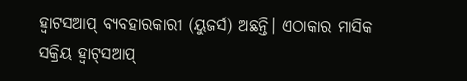ହ୍ୱାଟସଆପ୍‍ ବ୍ୟବହାରକାରୀ (ୟୁଜର୍ସ) ଅଛନ୍ତି। ଏଠାକାର ମାସିକ ସକ୍ରିୟ ହ୍ୱାଟ୍‍ସଆପ୍‍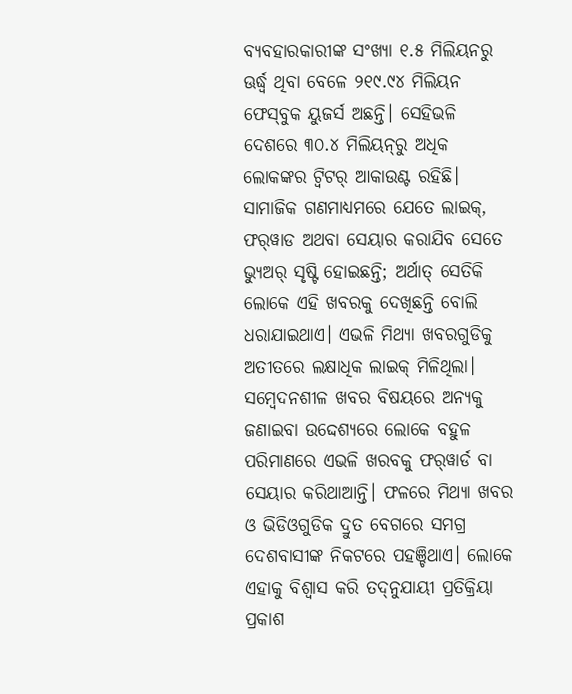ବ୍ୟବହାରକାରୀଙ୍କ ସଂଖ୍ୟା ୧.୫ ମିଲିୟନରୁ ଊର୍ଦ୍ଧ୍ବ ଥିବା ବେଳେ ୨୧୯.୯୪ ମିଲିୟନ ଫେସ୍‍ବୁକ ୟୁଜର୍ସ ଅଛନ୍ତି। ସେହିଭଳି ଦେଶରେ ୩୦.୪ ମିଲିୟନ୍‍ରୁ ଅଧିକ ଲୋକଙ୍କର ଟ୍ୱିଟର୍‍ ଆକାଉଣ୍ଟ ରହିଛି। ସାମାଜିକ ଗଣମାଧ୍ୟମରେ ଯେତେ ଲାଇକ୍‍, ଫର୍‍ୱାଡ ଅଥବା ସେୟାର କରାଯିବ ସେତେ ଭ୍ୟୁଅର୍‍ ସୃଷ୍ଟି ହୋଇଛନ୍ତି; ଅର୍ଥାତ୍‍ ସେତିକି ଲୋକେ ଏହି ଖବରକୁ ଦେଖିଛନ୍ତି ବୋଲି ଧରାଯାଇଥାଏ। ଏଭଳି ମିଥ୍ୟା ଖବରଗୁଡିକୁ ଅତୀତରେ ଲକ୍ଷାଧିକ ଲାଇକ୍‍ ମିଳିଥିଲା। ସମ୍ବେଦନଶୀଳ ଖବର ବିଷୟରେ ଅନ୍ୟକୁ ଜଣାଇବା ଉଦ୍ଦେଶ୍ୟରେ ଲୋକେ ବହୁଳ ପରିମାଣରେ ଏଭଳି ଖରବକୁ ଫର୍‍ୱାର୍ଡ ବା ସେୟାର କରିଥାଆନ୍ତି। ଫଳରେ ମିଥ୍ୟା ଖବର ଓ ଭିଡିଓଗୁଡିକ ଦ୍ରୁତ ବେଗରେ ସମଗ୍ର ଦେଶବାସୀଙ୍କ ନିକଟରେ ପହଞ୍ଚିଥାଏ। ଲୋକେ ଏହାକୁ ବିଶ୍ୱାସ କରି ତଦ୍‍ନୁଯାୟୀ ପ୍ରତିକ୍ରିୟା ପ୍ରକାଶ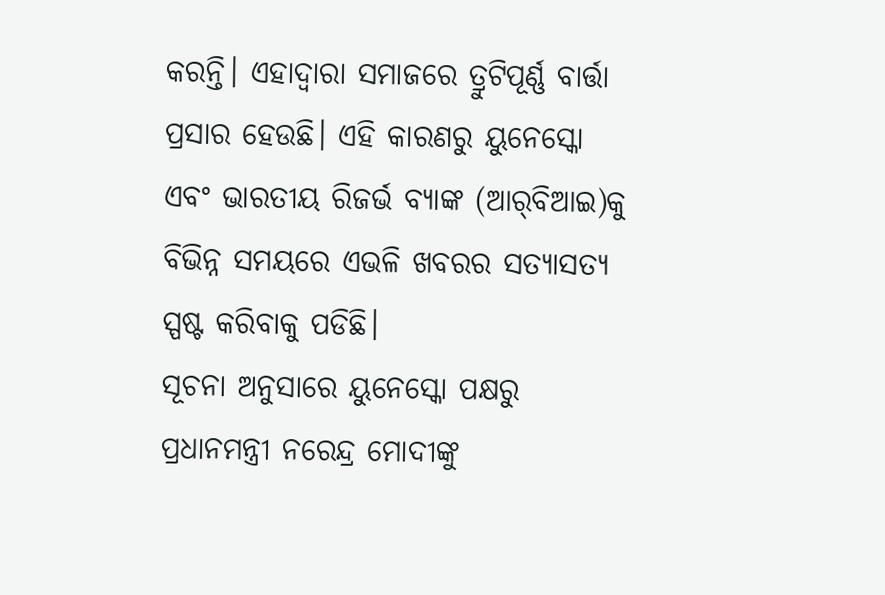କରନ୍ତି। ଏହାଦ୍ୱାରା ସମାଜରେ ତ୍ରୁଟିପୂର୍ଣ୍ଣ ବାର୍ତ୍ତା ପ୍ରସାର ହେଉଛି। ଏହି କାରଣରୁ ୟୁନେସ୍କୋ ଏବଂ ଭାରତୀୟ ରିଜର୍ଭ ବ୍ୟାଙ୍କ (ଆର୍‍ବିଆଇ)କୁ ବିଭିନ୍ନ ସମୟରେ ଏଭଳି ଖବରର ସତ୍ୟାସତ୍ୟ ସ୍ପଷ୍ଟ କରିବାକୁ ପଡିଛି।
ସୂଚନା ଅନୁସାରେ ୟୁନେସ୍କୋ ପକ୍ଷରୁ ପ୍ରଧାନମନ୍ତ୍ରୀ ନରେନ୍ଦ୍ର ମୋଦୀଙ୍କୁ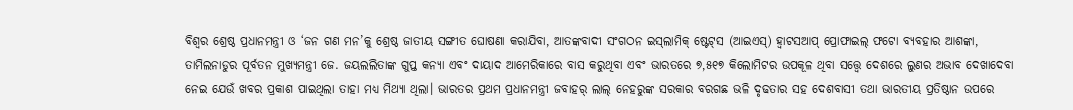ବିଶ୍ୱର ଶ୍ରେଷ୍ଠ ପ୍ରଧାନମନ୍ତ୍ରୀ ଓ ‘ଜନ ଗଣ ମନ’କୁ ଶ୍ରେଷ୍ଠ ଜାତୀୟ ସଙ୍ଗୀତ ଘୋଷଣା କରାଯିବା, ଆତଙ୍କବାଦୀ ସଂଗଠନ ଇସ୍‍ଲାମିକ୍‍ ଷ୍ଟେଟ୍‍ସ (ଆଇଏସ୍‍) ହ୍ୱାଟସଆପ୍‍ ପ୍ରୋଫାଇଲ୍‍ ଫଟୋ ବ୍ୟବହାର ଆଶଙ୍କା, ତାମିଲନାଡୁର ପୂର୍ବତନ ମୁଖ୍ୟମନ୍ତ୍ରୀ ଜେ. ଜୟଲଲିତାଙ୍କ ଗୁପ୍ତ କନ୍ୟା ଏବଂ ଦାୟାଦ ଆମେରିକାରେ ବାସ କରୁଥିବା ଏବଂ ଭାରତରେ ୭,୫୧୭ କିଲୋମିଟର ଉପକୂଳ ଥିବା ସତ୍ତ୍ବେ ଦେଶରେ ଲୁଣର ଅଭାବ ଦେଖାଦେବା ନେଇ ଯେଉଁ ଖବର ପ୍ରକାଶ ପାଇଥିଲା ତାହା ମଧ୍ୟ ମିଥ୍ୟା ଥିଲା। ଭାରତର ପ୍ରଥମ ପ୍ରଧାନମନ୍ତ୍ରୀ ଜବାହର୍‍ ଲାଲ୍‍ ନେହରୁଙ୍କ ସରକାର ବରଗଛ ଭଳି ଦୃଢତାର ସହ ଦେଶବାସୀ ତଥା ଭାରତୀୟ ପ୍ରତିଷ୍ଠାନ ଉପରେ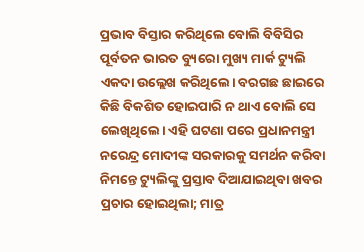ପ୍ରଭାବ ବିସ୍ତାର କରିଥିଲେ ବୋଲି ବିବିସିର ପୂର୍ବତନ ଭାରତ ବ୍ୟୁରୋ ମୁଖ୍ୟ ମାର୍କ ଟ୍ୟୁଲି ଏକଦା ଉଲ୍ଲେଖ କରିଥିଲେ। ବରଗଛ ଛାଇରେ କିଛି ବିକଶିତ ହୋଇପାରି ନ ଥାଏ ବୋଲି ସେ ଲେଖିଥିଲେ। ଏହି ଘଟଣା ପରେ ପ୍ରଧାନମନ୍ତ୍ରୀ ନରେନ୍ଦ୍ର ମୋଦୀଙ୍କ ସରକାରକୁ ସମର୍ଥନ କରିବା ନିମନ୍ତେ ଟ୍ୟୁଲିଙ୍କୁ ପ୍ରସ୍ତାବ ଦିଆଯାଇଥିବା ଖବର ପ୍ରଚାର ହୋଇଥିଲା; ମାତ୍ର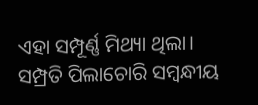ଏହା ସମ୍ପୂର୍ଣ୍ଣ ମିଥ୍ୟା ଥିଲା।
ସମ୍ପ୍ରତି ପିଲାଚୋରି ସମ୍ବନ୍ଧୀୟ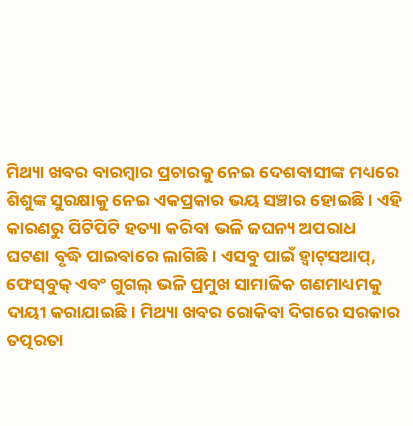ମିଥ୍ୟା ଖବର ବାରମ୍ବାର ପ୍ରଚାରକୁ ନେଇ ଦେଶବାସୀଙ୍କ ମଧ୍ୟରେ ଶିଶୁଙ୍କ ସୁରକ୍ଷାକୁ ନେଇ ଏକପ୍ରକାର ଭୟ ସଞ୍ଚାର ହୋଇଛି। ଏହି କାରଣରୁ ପିଟିପିଟି ହତ୍ୟା କରିବା ଭଳି ଜଘନ୍ୟ ଅପରାଧ ଘଟଣା ବୃଦ୍ଧି ପାଇବାରେ ଲାଗିଛି। ଏସବୁ ପାଇଁ ହ୍ୱାଟ୍‍ସଆପ୍‍, ଫେସ୍‍ବୁକ୍‍ ଏବଂ ଗୁଗଲ୍‍ ଭଳି ପ୍ରମୁଖ ସାମାଜିକ ଗଣମାଧ୍ୟମକୁ ଦାୟୀ କରାଯାଇଛି। ମିଥ୍ୟା ଖବର ରୋକିବା ଦିଗରେ ସରକାର ତତ୍ପରତା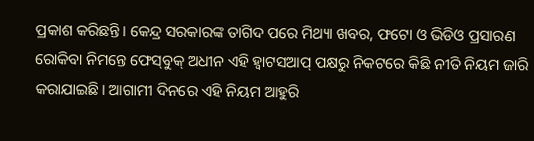ପ୍ରକାଶ କରିଛନ୍ତି। କେନ୍ଦ୍ର ସରକାରଙ୍କ ତାଗିଦ ପରେ ମିଥ୍ୟା ଖବର, ଫଟୋ ଓ ଭିଡିଓ ପ୍ରସାରଣ ରୋକିବା ନିମନ୍ତେ ଫେସ୍‍ବୁକ୍‍ ଅଧୀନ ଏହି ହ୍ୱାଟସଆପ୍‍ ପକ୍ଷରୁ ନିକଟରେ କିଛି ନୀତି ନିୟମ ଜାରି କରାଯାଇଛି। ଆଗାମୀ ଦିନରେ ଏହି ନିୟମ ଆହୁରି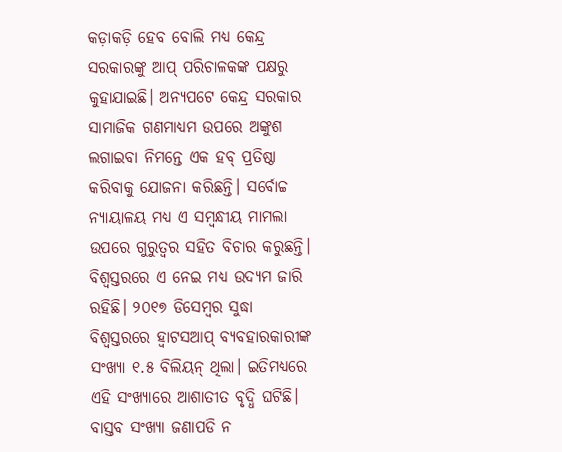କଡ଼ାକଡ଼ି ହେବ ବୋଲି ମଧ୍ୟ କେନ୍ଦ୍ର ସରକାରଙ୍କୁ ଆପ୍‍ ପରିଚାଳକଙ୍କ ପକ୍ଷରୁ କୁହାଯାଇଛି। ଅନ୍ୟପଟେ କେନ୍ଦ୍ର ସରକାର ସାମାଜିକ ଗଣମାଧ୍ୟମ ଉପରେ ଅଙ୍କୁଶ ଲଗାଇବା ନିମନ୍ତେ ଏକ ହବ୍‍ ପ୍ରତିଷ୍ଠା କରିବାକୁ ଯୋଜନା କରିଛନ୍ତି। ସର୍ବୋଚ୍ଚ ନ୍ୟାୟାଳୟ ମଧ୍ୟ ଏ ସମ୍ବନ୍ଧୀୟ ମାମଲା ଉପରେ ଗୁରୁତ୍ୱର ସହିତ ବିଚାର କରୁଛନ୍ତି। ବିଶ୍ୱସ୍ତରରେ ଏ ନେଇ ମଧ୍ୟ ଉଦ୍ୟମ ଜାରି ରହିଛି। ୨୦୧୭ ଡିସେମ୍ବର ସୁଦ୍ଧା ବିଶ୍ୱସ୍ତରରେ ହ୍ୱାଟସଆପ୍‍ ବ୍ୟବହାରକାରୀଙ୍କ ସଂଖ୍ୟା ୧.୫ ବିଲିୟନ୍‍ ଥିଲା। ଇତିମଧ୍ୟରେ ଏହି ସଂଖ୍ୟାରେ ଆଶାତୀତ ବୃଦ୍ଧି ଘଟିଛି। ବାସ୍ତବ ସଂଖ୍ୟା ଜଣାପଡି ନ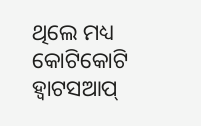ଥିଲେ ମଧ୍ୟ କୋଟିକୋଟି ହ୍ୱାଟସଆପ୍‍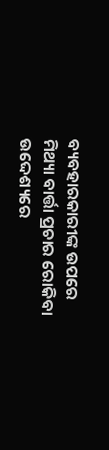ବ୍ୟବହାରକାରୀଙ୍କ ଉପରେ ମିଥ୍ୟା ବାର୍ତ୍ତା ପ୍ରଚାର ରୋକିବା ଉଦ୍ଦେଶ୍ୟରେ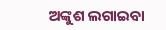ଅଙ୍କୁଶ ଲଗାଇବା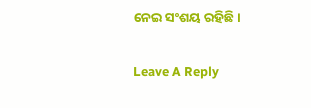ନେଇ ସଂଶୟ ରହିଛି।

Leave A Reply